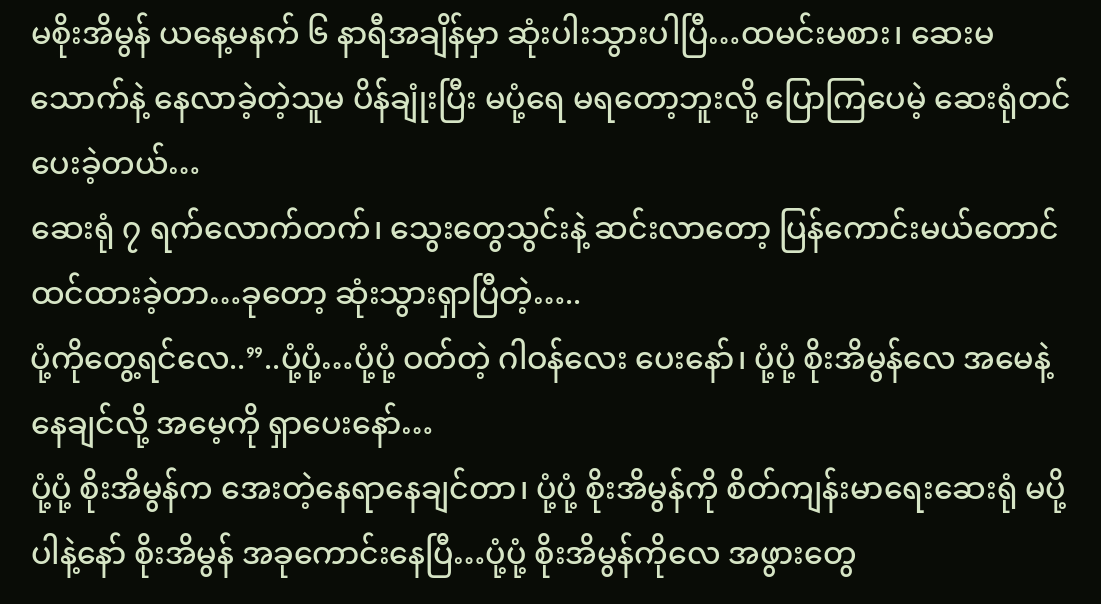မစိုးအိမွန် ယနေ့မနက် ၆ နာရီအချိန်မှာ ဆုံးပါးသွားပါပြီ…ထမင်းမစား၊ ဆေးမသောက်နဲ့ နေလာခဲ့တဲ့သူမ ပိန်ချုံးပြီး မပုံ့ရေ မရတော့ဘူးလို့ ပြောကြပေမဲ့ ဆေးရုံတင်ပေးခဲ့တယ်…
ဆေးရုံ ၇ ရက်လောက်တက်၊ သွေးတွေသွင်းနဲ့ ဆင်းလာတော့ ပြန်ကောင်းမယ်တောင် ထင်ထားခဲ့တာ…ခုတော့ ဆုံးသွားရှာပြီတဲ့…..
ပုံ့ကိုတွေ့ရင်လေ..”..ပုံ့ပုံ့…ပုံ့ပုံ့ ဝတ်တဲ့ ဂါဝန်လေး ပေးနော်၊ ပုံ့ပုံ့ စိုးအိမွန်လေ အမေနဲ့နေချင်လို့ အမေ့ကို ရှာပေးနော်…
ပုံ့ပုံ့ စိုးအိမွန်က အေးတဲ့နေရာနေချင်တာ၊ ပုံ့ပုံ့ စိုးအိမွန်ကို စိတ်ကျန်းမာရေးဆေးရုံ မပို့ပါနဲ့နော် စိုးအိမွန် အခုကောင်းနေပြီ…ပုံ့ပုံ့ စိုးအိမွန်ကိုလေ အဖွားတွေ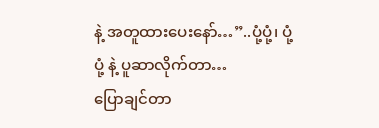နဲ့ အတူထားပေးနော်…”..ပုံ့ပုံ့၊ ပုံ့ပုံ့ နဲ့ ပူဆာလိုက်တာ…
ပြောချင်တာ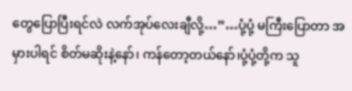တွေပြောပြီးရင်လဲ လက်အုပ်လေးချီလို့…”…ပုံ့ပုံ့ မကြီးပြောတာ အမှားပါရင် စိတ်မဆိုးနဲ့နော်၊ ကန်တော့တယ်နော်၊ပုံ့ပုံ့တို့က သူ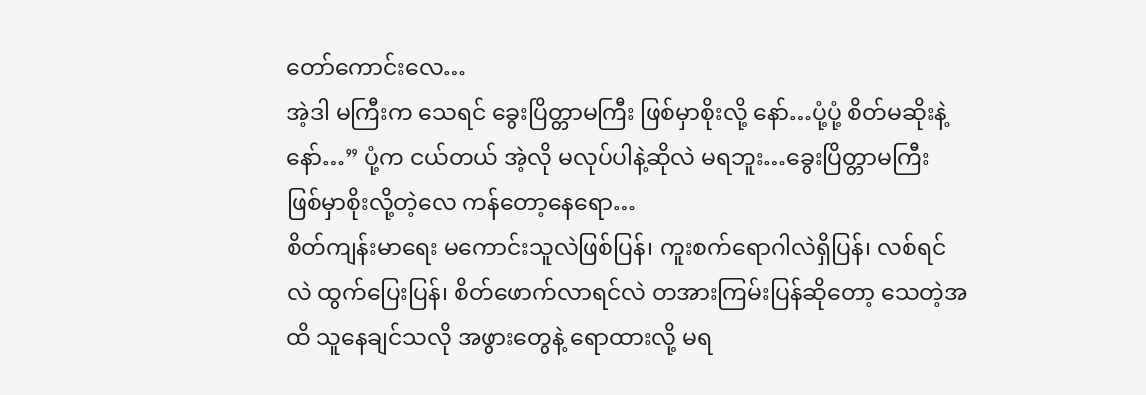တော်ကောင်းလေ…
အဲ့ဒါ မကြီးက သေရင် ခွေးပြိတ္တာမကြီး ဖြစ်မှာစိုးလို့ နော်…ပုံ့ပုံ့ စိတ်မဆိုးနဲ့နော်…” ပုံ့က ငယ်တယ် အဲ့လို မလုပ်ပါနဲ့ဆိုလဲ မရဘူး…ခွေးပြိတ္တာမကြီး ဖြစ်မှာစိုးလို့တဲ့လေ ကန်တော့နေရော…
စိတ်ကျန်းမာရေး မကောင်းသူလဲဖြစ်ပြန်၊ ကူးစက်ရောဂါလဲရှိပြန်၊ လစ်ရင်လဲ ထွက်ပြေးပြန်၊ စိတ်ဖောက်လာရင်လဲ တအားကြမ်းပြန်ဆိုတော့ သေတဲ့အထိ သူနေချင်သလို အဖွားတွေနဲ့ ရောထားလို့ မရ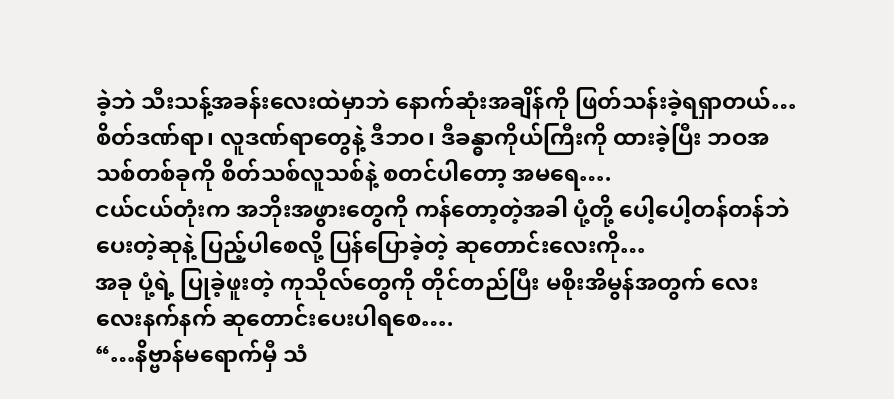ခဲ့ဘဲ သီးသန့်အခန်းလေးထဲမှာဘဲ နောက်ဆုံးအချိန်ကို ဖြတ်သန်းခဲ့ရရှာတယ်…
စိတ်ဒဏ်ရာ၊ လူဒဏ်ရာတွေနဲ့ ဒီဘဝ၊ ဒီခန္ဓာကိုယ်ကြီးကို ထားခဲ့ပြီး ဘဝအသစ်တစ်ခုကို စိတ်သစ်လူသစ်နဲ့ စတင်ပါတော့ အမရေ….
ငယ်ငယ်တုံးက အဘိုးအဖွားတွေကို ကန်တော့တဲ့အခါ ပုံ့တို့ ပေါ့ပေါ့တန်တန်ဘဲ ပေးတဲ့ဆုနဲ့ ပြည့်ပါစေလို့ ပြန်ပြောခဲ့တဲ့ ဆုတောင်းလေးကို…
အခု ပုံ့ရဲ့ ပြုခဲ့ဖူးတဲ့ ကုသိုလ်တွေကို တိုင်တည်ပြီး မစိုးအိမွန်အတွက် လေးလေးနက်နက် ဆုတောင်းပေးပါရစေ….
“…နိဗ္ဗာန်မရောက်မှီ သံ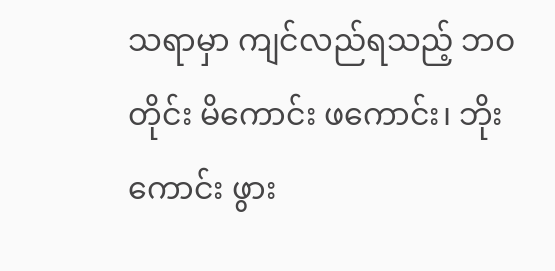သရာမှာ ကျင်လည်ရသည့် ဘဝတိုင်း မိကောင်း ဖကောင်း၊ ဘိုးကောင်း ဖွား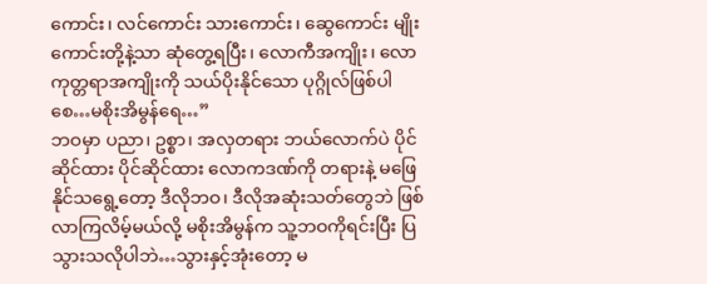ကောင်း၊ လင်ကောင်း သားကောင်း၊ ဆွေကောင်း မျိုးကောင်းတို့နဲ့သာ ဆုံတွေ့ရပြီး၊ လောကီအကျိုး၊ လောကုတ္တရာအကျိုးကို သယ်ပိုးနိုင်သော ပုဂ္ဂိုလ်ဖြစ်ပါစေ…မစိုးအိမွန်ရေ…”
ဘဝမှာ ပညာ၊ ဥစ္စာ၊ အလှတရား ဘယ်လောက်ပဲ ပိုင်ဆိုင်ထား ပိုင်ဆိုင်ထား လောကဒဏ်ကို တရားနဲ့ မဖြေနိုင်သရွေ့တော့ ဒီလိုဘဝ၊ ဒီလိုအဆုံးသတ်တွေဘဲ ဖြစ်လာကြလိမ့်မယ်လို့ မစိုးအိမွန်က သူ့ဘဝကိုရင်းပြီး ပြသွားသလိုပါဘဲ…သွားနှင့်အုံးတော့ မ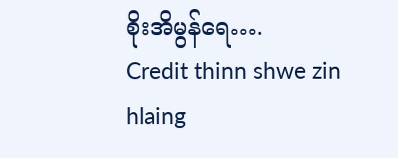စိုးအိမွန်ရေ….
Credit thinn shwe zin hlaing